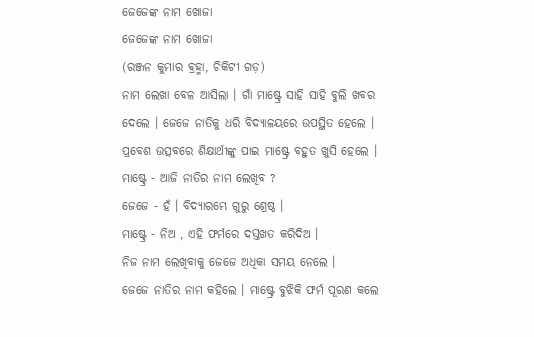ଜେଜେଙ୍କ ନାମ ଖୋଜା
ଜେଜେଙ୍କ ନାମ ଖୋଜା
(ରଞ୍ଜନ କୁମାର ଵ୍ରହ୍ମା, ଚିକିଟୀ ଗଡ଼)
ନାମ ଲେଖା ବେଳ ଆସିଲା । ଗାଁ ମାଷ୍ଟ୍ରେ ସାହି ସାହି ବୁଲି ଖବର ଦେଲେ । ଜେଜେ ନାତିକୁ ଧରି ବିଦ୍ୟାଳୟରେ ଉପସ୍ଥିତ ହେଲେ । ପ୍ରବେଶ ଉତ୍ସବରେ ଶିକ୍ଷାର୍ଥୀଙ୍କୁ ପାଇ ମାଷ୍ଟ୍ରେ ବହୁତ ଖୁସି ହେଲେ ।
ମାଷ୍ଟ୍ରେ - ଆଜି ନାତିର ନାମ ଲେଖିବ ?
ଜେଜେ - ହଁ । ବିଦ୍ୟାରମ୍ଭେ ଗୁରୁ ଶ୍ରେଷ୍ଠ ।
ମାଷ୍ଟ୍ରେ - ନିଅ , ଏହି ଫର୍ମରେ ଦସ୍ତଖତ କରିଦିଅ ।
ନିଜ ନାମ ଲେଖିବାକୁ ଜେଜେ ଅଧିକା ସମୟ ନେଲେ ।
ଜେଜେ ନାତିର ନାମ କହିଲେ । ମାଷ୍ଟ୍ରେ ବୁଝିକି ଫର୍ମ ପୂରଣ କଲେ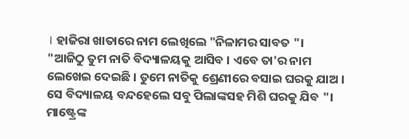। ହାଜିରା ଖାତାରେ ନାମ ଲେଖିଲେ "ନିଳାମର ସାବତ "।
"ଆଜିଠୁ ତୁମ ନାତି ବିଦ୍ୟାଳୟକୁ ଆସିବ । ଏବେ ତା'ର ନାମ ଲେଖେଇ ଦେଇଛି । ତୁମେ ନାତିକୁ ଶ୍ରେଣୀରେ ବସାଇ ଘରକୁ ଯାଅ । ସେ ବିଦ୍ୟାଳୟ ବନ୍ଦହେଲେ ସବୁ ପିଲାଙ୍କସହ ମିଶି ଘରକୁ ଯିବ "।
ମାଷ୍ଟ୍ରେଙ୍କ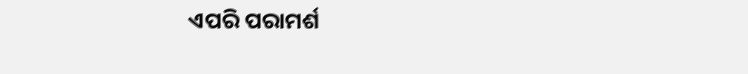ଏପରି ପରାମର୍ଶ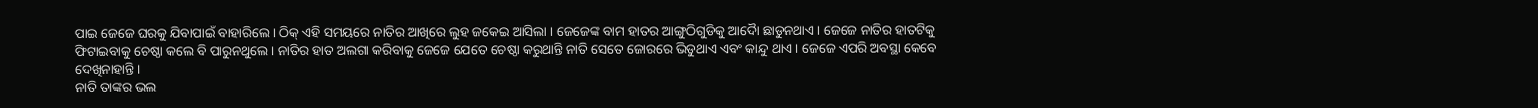ପାଇ ଜେଜେ ଘରକୁ ଯିବାପାଇଁ ବାହାରିଲେ । ଠିକ୍ ଏହି ସମୟରେ ନାତିର ଆଖିରେ ଲୁହ ଜକେଇ ଆସିଲା । ଜେଜେଙ୍କ ବାମ ହାତର ଆଙ୍ଗୁଠିଗୁଡିକୁ ଆଦୋୖ ଛାଡୁନଥାଏ । ଜେଜେ ନାତିର ହାତଟିକୁ ଫିଟାଇବାକୁ ଚେଷ୍ଠା କଲେ ବି ପାରୁନଥୁଲେ । ନାତିର ହାତ ଅଲଗା କରିବାକୁ ଜେଜେ ଯେତେ ଚେଷ୍ଠା କରୁଥାନ୍ତି ନାତି ସେତେ ଜୋରରେ ଭିଡୁଥାଏ ଏବଂ କାନ୍ଦୁ ଥାଏ । ଜେଜେ ଏପରି ଅବସ୍ଥା କେବେ ଦେଖିନାହାନ୍ତି ।
ନାତି ତାଙ୍କର ଭଲ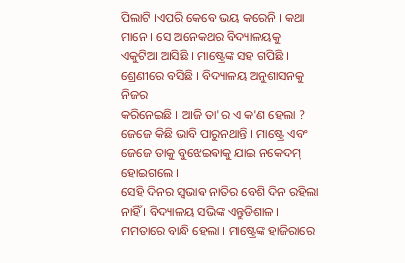ପିଲାଟି ।ଏପରି କେବେ ଭୟ କରେନି । କଥା ମାନେ । ସେ ଅନେକଥର ବିଦ୍ୟାଳୟକୁ ଏକୁଟିଆ ଆସିଛି । ମାଷ୍ଟ୍ରେଙ୍କ ସହ ଗପିଛି । ଶ୍ରେଣୀରେ ବସିଛି । ବିଦ୍ୟାଳୟ ଅନୁଶାସନକୁ ନିଜର
କରିନେଇଛି । ଆଜି ତା'ର ଏ କ'ଣ ହେଲା ? ଜେଜେ କିଛି ଭାବି ପାରୁନଥାନ୍ତି । ମାଷ୍ଟ୍ରେ ଏବଂ ଜେଜେ ତାକୁ ବୁଝେଇଵାକୁ ଯାଇ ନକେଦମ୍ ହୋଇଗଲେ ।
ସେହି ଦିନର ସ୍ଵଭାଵ ନାତିର ବେଶି ଦିନ ରହିଲା ନାହିଁ । ବିଦ୍ୟାଳୟ ସଭିଙ୍କ ଏନ୍ତୁଡିଶାଳ । ମମତାରେ ବାନ୍ଧି ହେଲା । ମାଷ୍ଟ୍ରେଙ୍କ ହାଜିରାରେ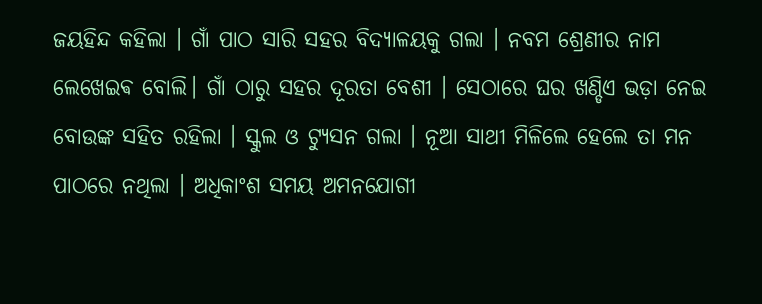ଜୟହିନ୍ଦ କହିଲା । ଗାଁ ପାଠ ସାରି ସହର ବିଦ୍ୟାଳୟକୁ ଗଲା । ନବମ ଶ୍ରେଣୀର ନାମ ଲେଖେଇଵ ବୋଲି। ଗାଁ ଠାରୁ ସହର ଦୂରତା ବେଶୀ । ସେଠାରେ ଘର ଖଣ୍ଡିଏ ଭଡ଼ା ନେଇ ବୋଉଙ୍କ ସହିତ ରହିଲା । ସ୍କୁଲ ଓ ଟ୍ୟୁସନ ଗଲା । ନୂଆ ସାଥୀ ମିଳିଲେ ହେଲେ ତା ମନ ପାଠରେ ନଥିଲା । ଅଧିକାଂଶ ସମୟ ଅମନଯୋଗୀ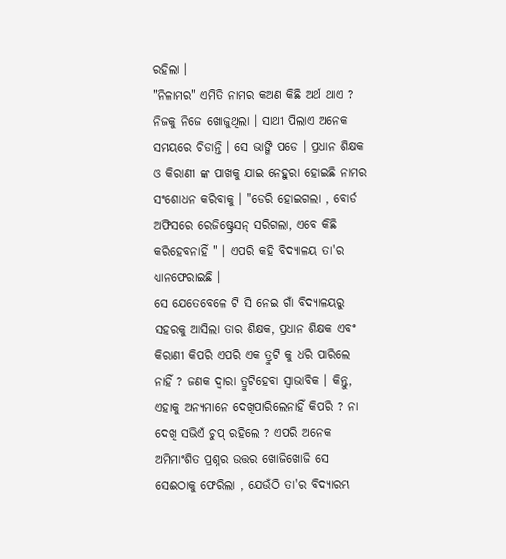ରହିଲା ।
"ନିଳାମର" ଏମିତି ନାମର କଅଣ କିଛି ଅର୍ଥ ଥାଏ ? ନିଜକୁ ନିଜେ ଖୋଜୁଥିଲା । ସାଥୀ ପିଲାଏ ଅନେକ ସମୟରେ ଚିଡାନ୍ତି । ସେ ଭାଙ୍ଗି ପଡେ । ପ୍ରଧାନ ଶିକ୍ଷକ ଓ କିରାଣୀ ଙ୍କ ପାଖକୁ ଯାଇ ନେହୁରା ହୋଇଛି ନାମର ସଂଶୋଧନ କରିବାକୁ । "ଡେରି ହୋଇଗଲା , ବୋର୍ଡ ଅଫିସରେ ରେଜିଷ୍ଟ୍ରେସନ୍ ସରିଗଲା, ଏବେ କିଛି କରିହେବନାହିଁ " । ଏପରି କହି ବିଦ୍ୟାଳୟ ତା'ର ଧ୍ୟାନଫେରାଇଛି ।
ସେ ଯେତେବେଳେ ଟି ସି ନେଇ ଗାଁ ବିଦ୍ୟାଳୟରୁ ସହରକୁ ଆସିଲା ତାର ଶିକ୍ଷକ, ପ୍ରଧାନ ଶିକ୍ଷକ ଏବଂ କିରାଣୀ କିପରି ଏପରି ଏକ ତ୍ରୁଟି କୁ ଧରି ପାରିଲେ ନାହିଁ ? ଜଣକ ଦ୍ୱାରା ତ୍ରୁଟିହେବା ସ୍ଵାଭାବିକ । କିନ୍ତୁ, ଏହାକୁ ଅନ୍ୟମାନେ ଦେଖିପାରିଲେନାହିଁ କିପରି ? ନା ଦେଖି ସଭିଏଁ ଚୁପ୍ ରହିଲେ ? ଏପରି ଅନେକ ଅମିମାଂଶିତ ପ୍ରଶ୍ନର ଉତ୍ତର ଖୋଜିଖୋଜି ସେ ସେଈଠାକୁ ଫେରିଲା , ଯେଉଁଠି ତା'ର ବିଦ୍ୟାରମ୍ଭ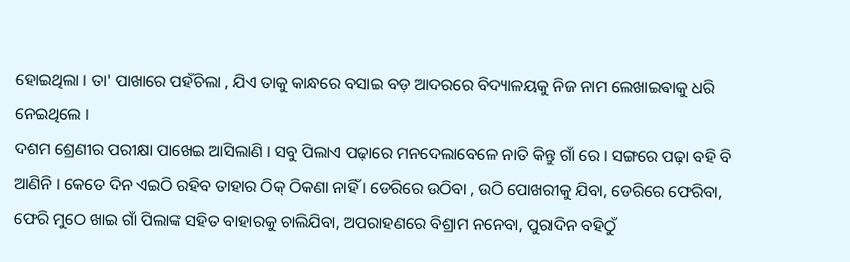ହୋଇଥିଲା । ତା' ପାଖାରେ ପହଁଚିଲା , ଯିଏ ତାକୁ କାନ୍ଧରେ ବସାଇ ବଡ଼ ଆଦରରେ ବିଦ୍ୟାଳୟକୁ ନିଜ ନାମ ଲେଖାଇଵାକୁ ଧରି ନେଇଥିଲେ ।
ଦଶମ ଶ୍ରେଣୀର ପରୀକ୍ଷା ପାଖେଇ ଆସିଲାଣି । ସବୁ ପିଲାଏ ପଢ଼ାରେ ମନଦେଲାବେଳେ ନାତି କିନ୍ତୁ ଗାଁ ରେ । ସଙ୍ଗରେ ପଢ଼ା ବହି ବି ଆଣିନି । କେତେ ଦିନ ଏଇଠି ରହିବ ତାହାର ଠିକ୍ ଠିକଣା ନାହିଁ । ଡେରିରେ ଉଠିବା , ଉଠି ପୋଖରୀକୁ ଯିବା, ଡେରିରେ ଫେରିବା, ଫେରି ମୁଠେ ଖାଇ ଗାଁ ପିଲାଙ୍କ ସହିତ ବାହାରକୁ ଚାଲିଯିବା, ଅପରାହଣରେ ବିଶ୍ରାମ ନନେବା, ପୁରାଦିନ ବହିଠୁଁ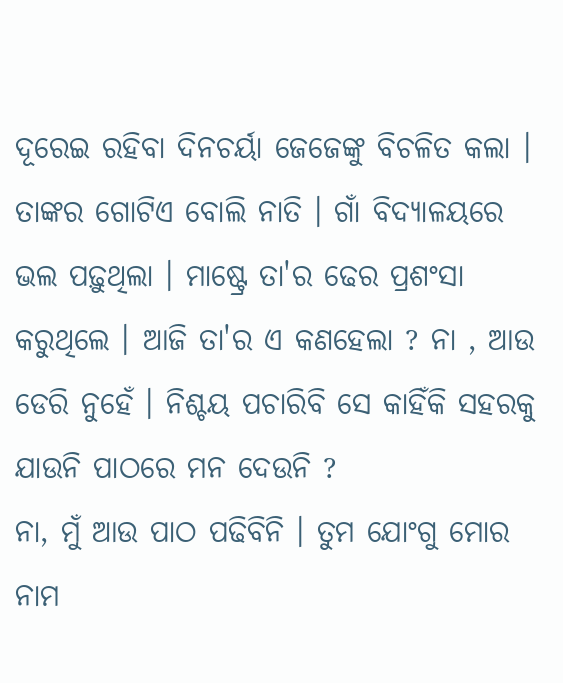ଦୂରେଇ ରହିବା ଦିନଚର୍ୟା ଜେଜେଙ୍କୁ ବିଚଳିତ କଲା । ତାଙ୍କର ଗୋଟିଏ ବୋଲି ନାତି । ଗାଁ ବିଦ୍ୟାଳୟରେ ଭଲ ପଢ଼ୁଥିଲା । ମାଷ୍ଟ୍ରେ ତା'ର ଢେର ପ୍ରଶଂସା କରୁଥିଲେ । ଆଜି ତା'ର ଏ କଣହେଲା ? ନା , ଆଉ ଡେରି ନୁହେଁ । ନିଶ୍ଚୟ ପଚାରିବି ସେ କାହିଁକି ସହରକୁ ଯାଉନି ପାଠରେ ମନ ଦେଉନି ?
ନା, ମୁଁ ଆଉ ପାଠ ପଢିବିନି । ତୁମ ଯୋଂଗୁ ମୋର ନାମ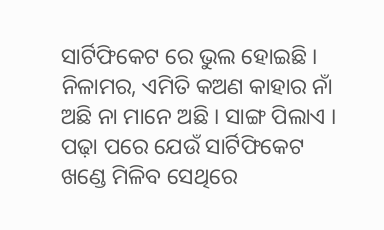ସାର୍ଟିଫିକେଟ ରେ ଭୁଲ ହୋଇଛି । ନିଳାମର, ଏମିତି କଅଣ କାହାର ନାଁ ଅଛି ନା ମାନେ ଅଛି । ସାଙ୍ଗ ପିଲାଏ । ପଢ଼ା ପରେ ଯେଉଁ ସାର୍ଟିଫିକେଟ ଖଣ୍ଡେ ମିଳିବ ସେଥିରେ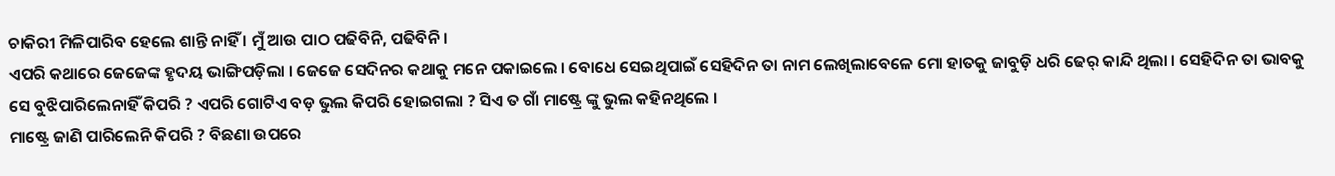ଚାକିରୀ ମିଳିପାରିବ ହେଲେ ଶାନ୍ତି ନାହିଁ । ମୁଁ ଆଉ ପାଠ ପଢିବିନି, ପଢିବିନି ।
ଏପରି କଥାରେ ଜେଜେଙ୍କ ହୃଦୟ ଭାଙ୍ଗିପଡ଼ିଲା । ଜେଜେ ସେଦିନର କଥାକୁ ମନେ ପକାଇଲେ । ବୋଧେ ସେଇଥିପାଇଁ ସେହିଦିନ ତା ନାମ ଲେଖିଲାବେଳେ ମୋ ହାତକୁ ଜାବୁଡ଼ି ଧରି ଢେର୍ କାନ୍ଦି ଥିଲା । ସେହିଦିନ ତା ଭାବକୁ ସେ ବୁଝିପାରିଲେନାହିଁ କିପରି ? ଏପରି ଗୋଟିଏ ବଡ଼ ଭୁଲ କିପରି ହୋଇଗଲା ? ସିଏ ତ ଗାଁ ମାଷ୍ଟ୍ରେ ଙ୍କୁ ଭୁଲ କହିନଥିଲେ ।
ମାଷ୍ଟ୍ରେ ଜାଣି ପାରିଲେନି କିପରି ? ବିଛଣା ଉପରେ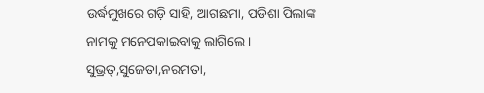ଉର୍ଦ୍ଧମୁଖରେ ଗଡ଼ି ସାହି, ଆଗଛମା, ପଡିଶା ପିଲାଙ୍କ ନାମକୁ ମନେପକାଇବାକୁ ଲାଗିଲେ । ସୁଭ୍ରତ୍,ସୁଜେତା,ନରମତା,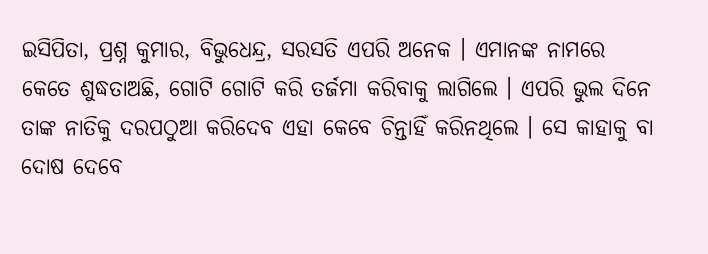ଇସିପିତା, ପ୍ରଶ୍ନ କୁମାର, ବିଭୁଧେନ୍ଦ୍ର, ସରସତି ଏପରି ଅନେକ । ଏମାନଙ୍କ ନାମରେ କେତେ ଶୁଦ୍ଧତାଅଛି, ଗୋଟି ଗୋଟି କରି ତର୍ଜମା କରିବାକୁ ଲାଗିଲେ । ଏପରି ଭୁଲ ଦିନେ ତାଙ୍କ ନାତିକୁ ଦରପଠୁଆ କରିଦେବ ଏହା କେବେ ଚିନ୍ତାହିଁ କରିନଥିଲେ । ସେ କାହାକୁ ବା ଦୋଷ ଦେବେ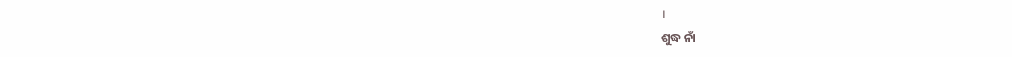।
ଶୁଦ୍ଧ ନାଁ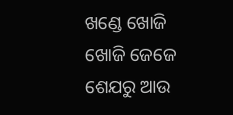ଖଣ୍ଡେ ଖୋଜି ଖୋଜି ଜେଜେ ଶେଯରୁ ଆଉ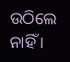ଉଠିଲେ ନାହିଁ ।